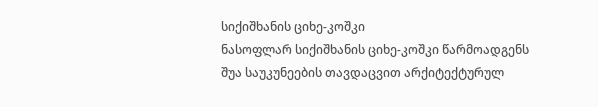სიქიშხანის ციხე-კოშკი
ნასოფლარ სიქიშხანის ციხე-კოშკი წარმოადგენს შუა საუკუნეების თავდაცვით არქიტექტურულ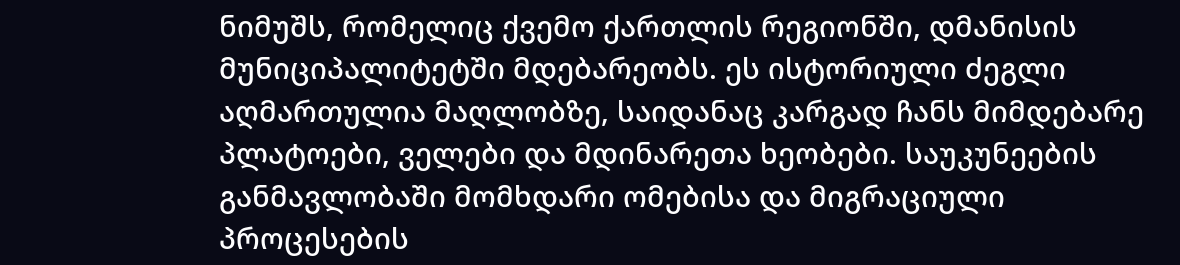ნიმუშს, რომელიც ქვემო ქართლის რეგიონში, დმანისის მუნიციპალიტეტში მდებარეობს. ეს ისტორიული ძეგლი აღმართულია მაღლობზე, საიდანაც კარგად ჩანს მიმდებარე პლატოები, ველები და მდინარეთა ხეობები. საუკუნეების განმავლობაში მომხდარი ომებისა და მიგრაციული პროცესების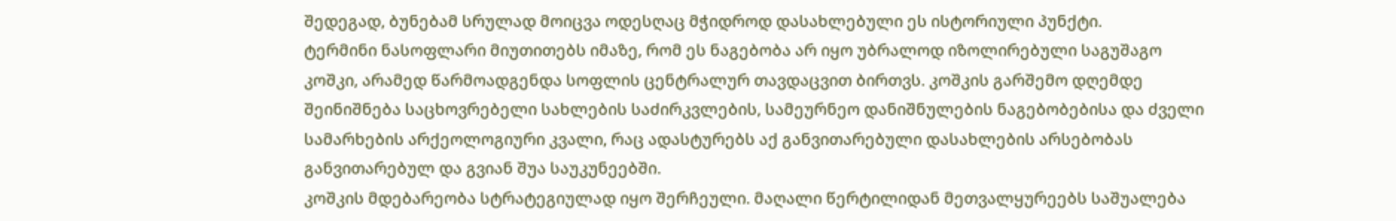შედეგად, ბუნებამ სრულად მოიცვა ოდესღაც მჭიდროდ დასახლებული ეს ისტორიული პუნქტი.
ტერმინი ნასოფლარი მიუთითებს იმაზე, რომ ეს ნაგებობა არ იყო უბრალოდ იზოლირებული საგუშაგო კოშკი, არამედ წარმოადგენდა სოფლის ცენტრალურ თავდაცვით ბირთვს. კოშკის გარშემო დღემდე შეინიშნება საცხოვრებელი სახლების საძირკვლების, სამეურნეო დანიშნულების ნაგებობებისა და ძველი სამარხების არქეოლოგიური კვალი, რაც ადასტურებს აქ განვითარებული დასახლების არსებობას განვითარებულ და გვიან შუა საუკუნეებში.
კოშკის მდებარეობა სტრატეგიულად იყო შერჩეული. მაღალი წერტილიდან მეთვალყურეებს საშუალება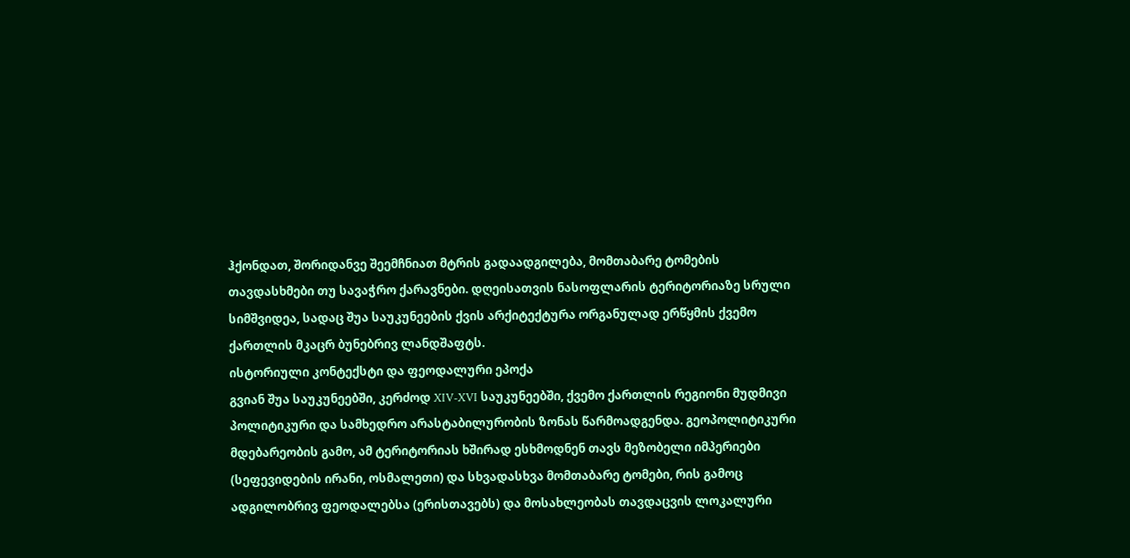ჰქონდათ, შორიდანვე შეემჩნიათ მტრის გადაადგილება, მომთაბარე ტომების თავდასხმები თუ სავაჭრო ქარავნები. დღეისათვის ნასოფლარის ტერიტორიაზე სრული სიმშვიდეა, სადაც შუა საუკუნეების ქვის არქიტექტურა ორგანულად ერწყმის ქვემო ქართლის მკაცრ ბუნებრივ ლანდშაფტს.
ისტორიული კონტექსტი და ფეოდალური ეპოქა
გვიან შუა საუკუნეებში, კერძოდ XIV-XVI საუკუნეებში, ქვემო ქართლის რეგიონი მუდმივი პოლიტიკური და სამხედრო არასტაბილურობის ზონას წარმოადგენდა. გეოპოლიტიკური მდებარეობის გამო, ამ ტერიტორიას ხშირად ესხმოდნენ თავს მეზობელი იმპერიები (სეფევიდების ირანი, ოსმალეთი) და სხვადასხვა მომთაბარე ტომები, რის გამოც ადგილობრივ ფეოდალებსა (ერისთავებს) და მოსახლეობას თავდაცვის ლოკალური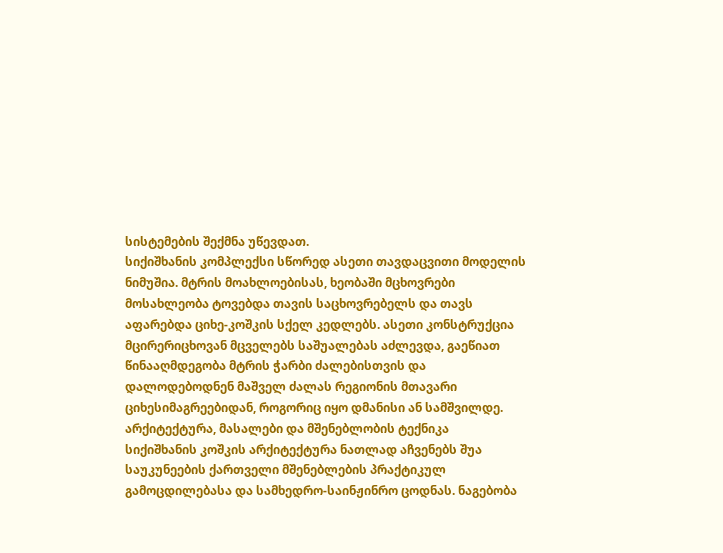სისტემების შექმნა უწევდათ.
სიქიშხანის კომპლექსი სწორედ ასეთი თავდაცვითი მოდელის ნიმუშია. მტრის მოახლოებისას, ხეობაში მცხოვრები მოსახლეობა ტოვებდა თავის საცხოვრებელს და თავს აფარებდა ციხე-კოშკის სქელ კედლებს. ასეთი კონსტრუქცია მცირერიცხოვან მცველებს საშუალებას აძლევდა, გაეწიათ წინააღმდეგობა მტრის ჭარბი ძალებისთვის და დალოდებოდნენ მაშველ ძალას რეგიონის მთავარი ციხესიმაგრეებიდან, როგორიც იყო დმანისი ან სამშვილდე.
არქიტექტურა, მასალები და მშენებლობის ტექნიკა
სიქიშხანის კოშკის არქიტექტურა ნათლად აჩვენებს შუა საუკუნეების ქართველი მშენებლების პრაქტიკულ გამოცდილებასა და სამხედრო-საინჟინრო ცოდნას. ნაგებობა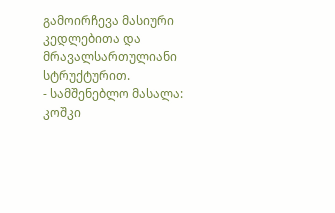გამოირჩევა მასიური კედლებითა და მრავალსართულიანი სტრუქტურით.
- სამშენებლო მასალა: კოშკი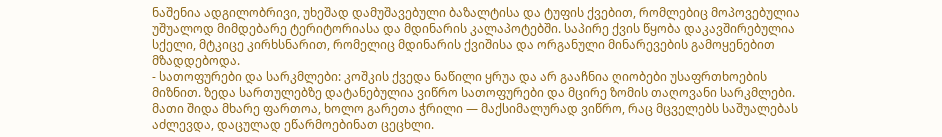ნაშენია ადგილობრივი, უხეშად დამუშავებული ბაზალტისა და ტუფის ქვებით, რომლებიც მოპოვებულია უშუალოდ მიმდებარე ტერიტორიასა და მდინარის კალაპოტებში. საპირე ქვის წყობა დაკავშირებულია სქელი, მტკიცე კირხსნარით, რომელიც მდინარის ქვიშისა და ორგანული მინარევების გამოყენებით მზადდებოდა.
- სათოფურები და სარკმლები: კოშკის ქვედა ნაწილი ყრუა და არ გააჩნია ღიობები უსაფრთხოების მიზნით. ზედა სართულებზე დატანებულია ვიწრო სათოფურები და მცირე ზომის თაღოვანი სარკმლები. მათი შიდა მხარე ფართოა, ხოლო გარეთა ჭრილი — მაქსიმალურად ვიწრო, რაც მცველებს საშუალებას აძლევდა, დაცულად ეწარმოებინათ ცეცხლი.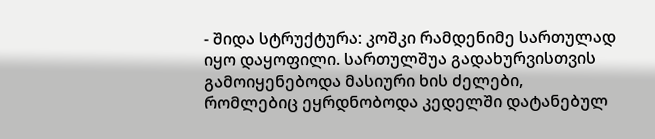- შიდა სტრუქტურა: კოშკი რამდენიმე სართულად იყო დაყოფილი. სართულშუა გადახურვისთვის გამოიყენებოდა მასიური ხის ძელები, რომლებიც ეყრდნობოდა კედელში დატანებულ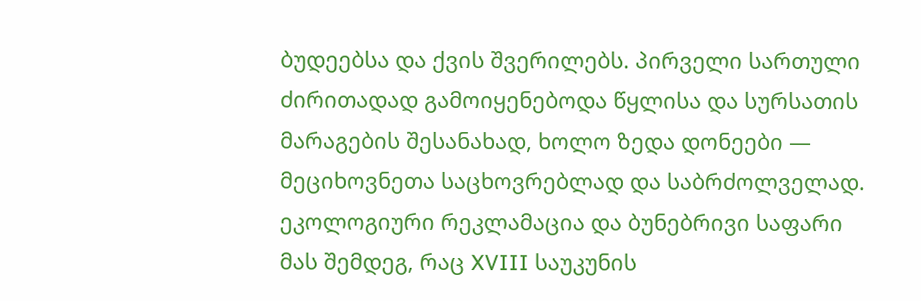ბუდეებსა და ქვის შვერილებს. პირველი სართული ძირითადად გამოიყენებოდა წყლისა და სურსათის მარაგების შესანახად, ხოლო ზედა დონეები — მეციხოვნეთა საცხოვრებლად და საბრძოლველად.
ეკოლოგიური რეკლამაცია და ბუნებრივი საფარი
მას შემდეგ, რაც XVIII საუკუნის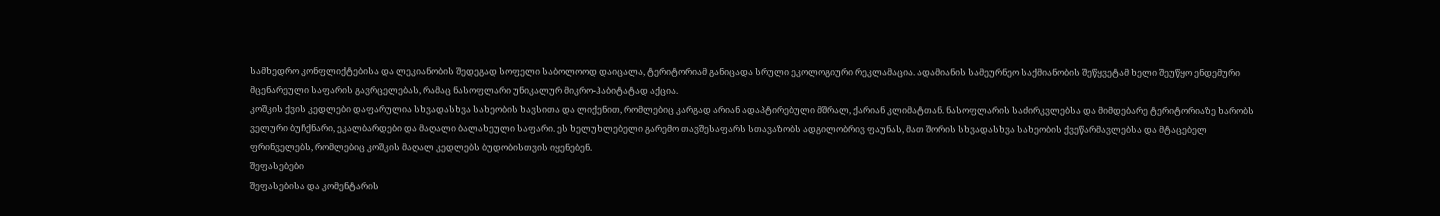სამხედრო კონფლიქტებისა და ლეკიანობის შედეგად სოფელი საბოლოოდ დაიცალა, ტერიტორიამ განიცადა სრული ეკოლოგიური რეკლამაცია. ადამიანის სამეურნეო საქმიანობის შეწყვეტამ ხელი შეუწყო ენდემური მცენარეული საფარის გავრცელებას, რამაც ნასოფლარი უნიკალურ მიკრო-ჰაბიტატად აქცია.
კოშკის ქვის კედლები დაფარულია სხვადასხვა სახეობის ხავსითა და ლიქენით, რომლებიც კარგად არიან ადაპტირებული მშრალ, ქარიან კლიმატთან. ნასოფლარის საძირკვლებსა და მიმდებარე ტერიტორიაზე ხარობს ველური ბუჩქნარი, ეკალბარდები და მაღალი ბალახეული საფარი. ეს ხელუხლებელი გარემო თავშესაფარს სთავაზობს ადგილობრივ ფაუნას, მათ შორის სხვადასხვა სახეობის ქვეწარმავლებსა და მტაცებელ ფრინველებს, რომლებიც კოშკის მაღალ კედლებს ბუდობისთვის იყენებენ.
შეფასებები
შეფასებისა და კომენტარის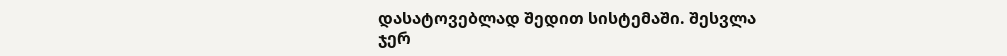დასატოვებლად შედით სისტემაში. შესვლა
ჯერ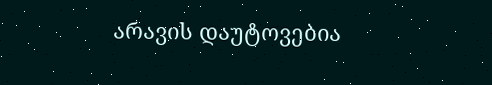არავის დაუტოვებია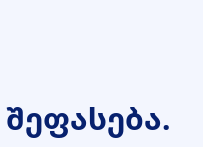შეფასება.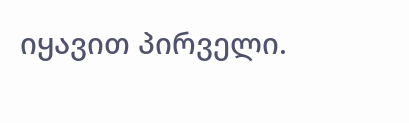იყავით პირველი.